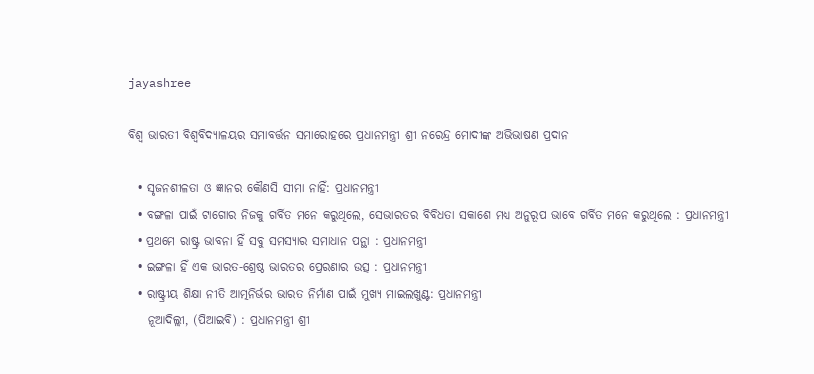jayashree

ବିଶ୍ୱ ଭାରତୀ ବିଶ୍ୱବିଦ୍ୟାଳୟର ସମାବର୍ତ୍ତନ ସମାରୋହରେ ପ୍ରଧାନମନ୍ତ୍ରୀ ଶ୍ରୀ ନରେନ୍ଦ୍ର ମୋଦୀଙ୍କ ଅଭିଭାଷଣ ପ୍ରଦାନ

  • ସୃଜନଶୀଳତା ଓ ଜ୍ଞାନର କୌଣସି ସୀମା ନାହିଁ: ପ୍ରଧାନମନ୍ତ୍ରୀ
  • ବଙ୍ଗଳା ପାଇଁ ଟାଗୋର ନିଜକୁ ଗର୍ବିତ ମନେ କରୁଥିଲେ, ସେଭାରତର ବିବିଧତା ସକାଶେ ମଧ୍ୟ ଅନୁରୂପ ଭାବେ ଗର୍ବିତ ମନେ କରୁଥିଲେ : ପ୍ରଧାନମନ୍ତ୍ରୀ
  • ପ୍ରଥମେ ରାଷ୍ଟ୍ର ଭାବନା ହିଁ ସବୁ ସମସ୍ୟାର ସମାଧାନ ପନ୍ଥା : ପ୍ରଧାନମନ୍ତ୍ରୀ
  • ଇଙ୍ଗଳା ହିଁ ଏକ ଭାରତ-ଶ୍ରେଷ୍ଠ ଭାରତର ପ୍ରେରଣାର ଉତ୍ସ : ପ୍ରଧାନମନ୍ତ୍ରୀ
  • ରାଷ୍ଟ୍ରୀୟ ଶିକ୍ଷା ନୀତି ଆତ୍ମନିର୍ଭର ଭାରତ ନିର୍ମାଣ ପାଇଁ ମୁଖ୍ୟ ମାଇଲଖୁଣ୍ଟ: ପ୍ରଧାନମନ୍ତ୍ରୀ
    ନୂଆଦିଲ୍ଲୀ, (ପିଆଇବି) : ପ୍ରଧାନମନ୍ତ୍ରୀ ଶ୍ରୀ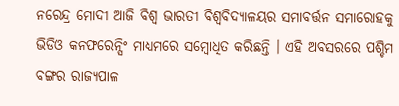ନରେନ୍ଦ୍ର ମୋଦୀ ଆଜି ବିଶ୍ୱ ଭାରତୀ ବିଶ୍ୱବିଦ୍ୟାଳୟର ସମାବର୍ତ୍ତନ ସମାରୋହକୁ ଭିଡିଓ କନଫରେନ୍ସିଂ ମାଧ୍ୟମରେ ସମ୍ବୋଧିତ କରିଛନ୍ତି । ଏହି ଅବସରରେ ପଶ୍ଚିମ ବଙ୍ଗର ରାଜ୍ୟପାଳ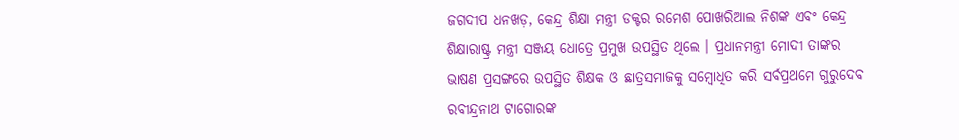ଜଗଦୀପ ଧନଖଡ଼, କେନ୍ଦ୍ର ଶିକ୍ଷା ମନ୍ତ୍ରୀ ଡକ୍ଟର ରମେଶ ପୋଖରିଆଲ ନିଶଙ୍କ ଏବଂ କେନ୍ଦ୍ର ଶିକ୍ଷାରାଷ୍ଟ୍ର ମନ୍ତ୍ରୀ ସଞ୍ଜୟ ଧୋତ୍ରେ ପ୍ରମୁଖ ଉପସ୍ଥିତ ଥିଲେ । ପ୍ରଧାନମନ୍ତ୍ରୀ ମୋଦୀ ତାଙ୍କର ଭାଷଣ ପ୍ରସଙ୍ଗରେ ଉପସ୍ଥିତ ଶିକ୍ଷକ ଓ ଛାତ୍ରସମାଜକୁ ସମ୍ବୋଧିତ କରି ସର୍ବପ୍ରଥମେ ଗୁରୁଦେବ ରବୀନ୍ଦ୍ରନାଥ ଟାଗୋରଙ୍କ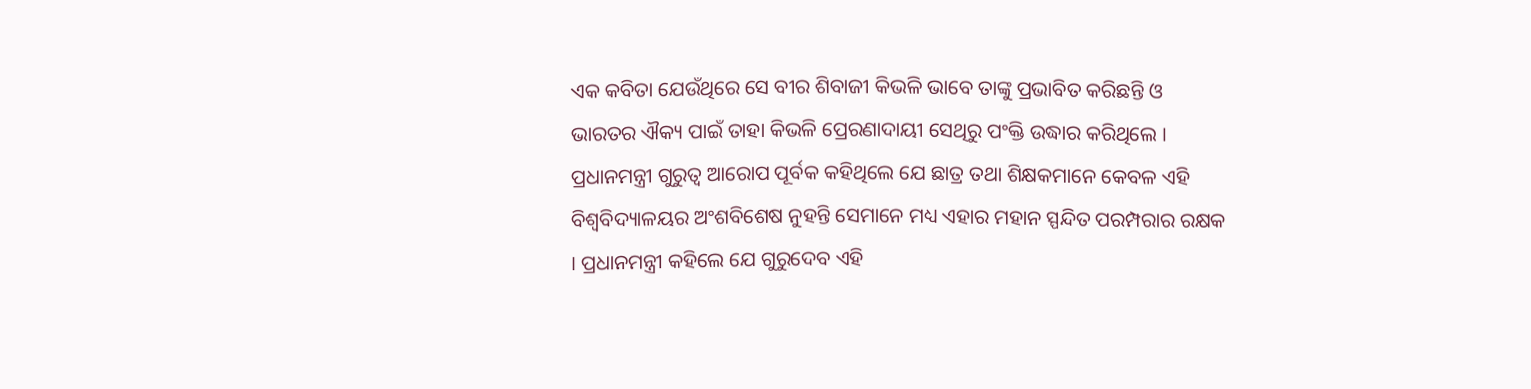ଏକ କବିତା ଯେଉଁଥିରେ ସେ ବୀର ଶିବାଜୀ କିଭଳି ଭାବେ ତାଙ୍କୁ ପ୍ରଭାବିତ କରିଛନ୍ତି ଓ ଭାରତର ଐକ୍ୟ ପାଇଁ ତାହା କିଭଳି ପ୍ରେରଣାଦାୟୀ ସେଥିରୁ ପଂକ୍ତି ଉଦ୍ଧାର କରିଥିଲେ । ପ୍ରଧାନମନ୍ତ୍ରୀ ଗୁରୁତ୍ୱ ଆରୋପ ପୂର୍ବକ କହିଥିଲେ ଯେ ଛାତ୍ର ତଥା ଶିକ୍ଷକମାନେ କେବଳ ଏହି ବିଶ୍ୱବିଦ୍ୟାଳୟର ଅଂଶବିଶେଷ ନୁହନ୍ତି ସେମାନେ ମଧ୍ୟ ଏହାର ମହାନ ସ୍ପନ୍ଦିତ ପରମ୍ପରାର ରକ୍ଷକ । ପ୍ରଧାନମନ୍ତ୍ରୀ କହିଲେ ଯେ ଗୁରୁଦେବ ଏହି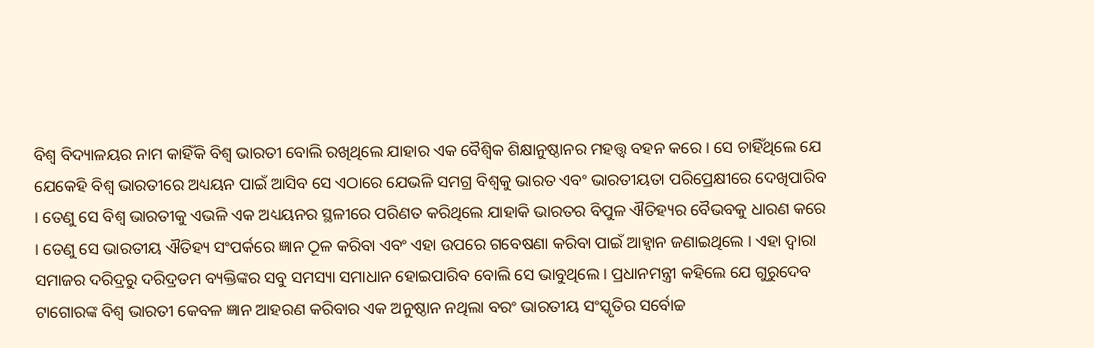ବିଶ୍ୱ ବିଦ୍ୟାଳୟର ନାମ କାହିଁକି ବିଶ୍ୱ ଭାରତୀ ବୋଲି ରଖିଥିଲେ ଯାହାର ଏକ ବୈଶ୍ୱିକ ଶିକ୍ଷାନୁଷ୍ଠାନର ମହତ୍ତ୍ୱ ବହନ କରେ । ସେ ଚାହିଁଥିଲେ ଯେ ଯେକେହି ବିଶ୍ୱ ଭାରତୀରେ ଅଧ୍ୟୟନ ପାଇଁ ଆସିବ ସେ ଏଠାରେ ଯେଭଳି ସମଗ୍ର ବିଶ୍ୱକୁ ଭାରତ ଏବଂ ଭାରତୀୟତା ପରିପ୍ରେକ୍ଷୀରେ ଦେଖିପାରିବ । ତେଣୁ ସେ ବିଶ୍ୱ ଭାରତୀକୁ ଏଭଳି ଏକ ଅଧ୍ୟୟନର ସ୍ଥଳୀରେ ପରିଣତ କରିଥିଲେ ଯାହାକି ଭାରତର ବିପୁଳ ଐତିହ୍ୟର ବୈଭବକୁ ଧାରଣ କରେ । ତେଣୁ ସେ ଭାରତୀୟ ଐତିହ୍ୟ ସଂପର୍କରେ ଜ୍ଞାନ ଠୂଳ କରିବା ଏବଂ ଏହା ଉପରେ ଗବେଷଣା କରିବା ପାଇଁ ଆହ୍ୱାନ ଜଣାଇଥିଲେ । ଏହା ଦ୍ୱାରା ସମାଜର ଦରିଦ୍ରରୁ ଦରିଦ୍ରତମ ବ୍ୟକ୍ତିଙ୍କର ସବୁ ସମସ୍ୟା ସମାଧାନ ହୋଇପାରିବ ବୋଲି ସେ ଭାବୁଥିଲେ । ପ୍ରଧାନମନ୍ତ୍ରୀ କହିଲେ ଯେ ଗୁରୁଦେବ ଟାଗୋରଙ୍କ ବିଶ୍ୱ ଭାରତୀ କେବଳ ଜ୍ଞାନ ଆହରଣ କରିବାର ଏକ ଅନୁଷ୍ଠାନ ନଥିଲା ବରଂ ଭାରତୀୟ ସଂସ୍କୃତିର ସର୍ବୋଚ୍ଚ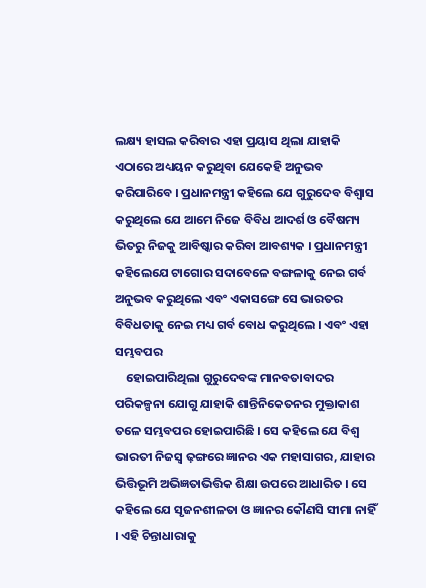ଲକ୍ଷ୍ୟ ହାସଲ କରିବାର ଏହା ପ୍ରୟାସ ଥିଲା ଯାହାକି ଏଠାରେ ଅଧ୍ୟୟନ କରୁଥିବା ଯେକେହି ଅନୁଭବ କରିପାରିବେ । ପ୍ରଧାନମନ୍ତ୍ରୀ କହିଲେ ଯେ ଗୁରୁଦେବ ବିଶ୍ୱାସ କରୁଥିଲେ ଯେ ଆମେ ନିଜେ ବିବିଧ ଆଦର୍ଶ ଓ ବୈଷମ୍ୟ ଭିତରୁ ନିଜକୁ ଆବିଷ୍କାର କରିବା ଆବଶ୍ୟକ । ପ୍ରଧାନମନ୍ତ୍ରୀ କହିଲେଯେ ଟାଗୋର ସଦାବେଳେ ବଙ୍ଗଳାକୁ ନେଇ ଗର୍ବ ଅନୁଭବ କରୁଥିଲେ ଏବଂ ଏକାସଙ୍ଗେ ସେ ଭାରତର ବିବିଧତାକୁ ନେଇ ମଧ୍ୟ ଗର୍ବ ବୋଧ କରୁଥିଲେ । ଏବଂ ଏହା ସମ୍ଭବପର
    ହୋଇପାରିଥିଲା ଗୁରୁଦେବଙ୍କ ମାନବତାବାଦର ପରିକଳ୍ପନା ଯୋଗୁ ଯାହାକି ଶାନ୍ତିନିକେତନର ମୁକ୍ତାକାଶ ତଳେ ସମ୍ଭବପର ହୋଇପାରିଛି । ସେ କହିଲେ ଯେ ବିଶ୍ୱ ଭାରତୀ ନିଜସ୍ୱ ଢ଼ଙ୍ଗରେ ଜ୍ଞାନର ଏକ ମହାସାଗର, ଯାହାର ଭିତ୍ତିଭୂମି ଅଭିଜ୍ଞତାଭିତ୍ତିକ ଶିକ୍ଷା ଉପରେ ଆଧାରିତ । ସେ କହିଲେ ଯେ ସୃଜନଶୀଳତା ଓ ଜ୍ଞାନର କୌଣସି ସୀମା ନାହିଁ । ଏହି ଚିନ୍ତାଧାରାକୁ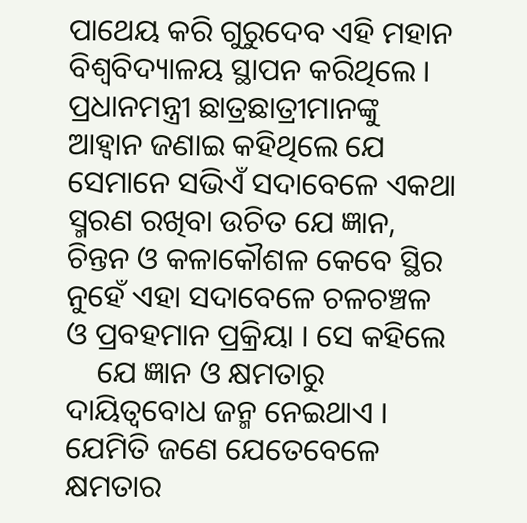ପାଥେୟ କରି ଗୁରୁଦେବ ଏହି ମହାନ ବିଶ୍ୱବିଦ୍ୟାଳୟ ସ୍ଥାପନ କରିଥିଲେ । ପ୍ରଧାନମନ୍ତ୍ରୀ ଛାତ୍ରଛାତ୍ରୀମାନଙ୍କୁ ଆହ୍ୱାନ ଜଣାଇ କହିଥିଲେ ଯେ ସେମାନେ ସଭିଏଁ ସଦାବେଳେ ଏକଥା ସ୍ମରଣ ରଖିବା ଉଚିତ ଯେ ଜ୍ଞାନ, ଚିନ୍ତନ ଓ କଳାକୌଶଳ କେବେ ସ୍ଥିର ନୁହେଁ ଏହା ସଦାବେଳେ ଚଳଚଞ୍ଚଳ ଓ ପ୍ରବହମାନ ପ୍ରକ୍ରିୟା । ସେ କହିଲେ
    ଯେ ଜ୍ଞାନ ଓ କ୍ଷମତାରୁ ଦାୟିତ୍ୱବୋଧ ଜନ୍ମ ନେଇଥାଏ । ଯେମିତି ଜଣେ ଯେତେବେଳେ କ୍ଷମତାର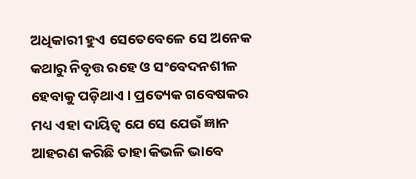ଅଧିକାରୀ ହୁଏ ସେତେବେଳେ ସେ ଅନେକ କଥାରୁ ନିବୃତ୍ତ ରହେ ଓ ସଂବେଦନଶୀଳ ହେବାକୁ ପଡ଼ିଥାଏ । ପ୍ରତ୍ୟେକ ଗବେଷକର ମଧ୍ୟ ଏହା ଦାୟିତ୍ୱ ଯେ ସେ ଯେଉଁ ଜ୍ଞାନ ଆହରଣ କରିଛି ତାହା କିଭଳି ଭାବେ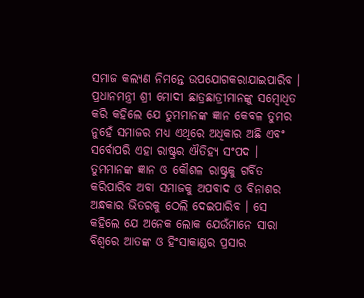ସମାଜ କଲ୍ୟଣ ନିମନ୍ତେ ଉପଯୋଗକରାଯାଇପାରିବ । ପ୍ରଧାନମନ୍ତ୍ରୀ ଶ୍ରୀ ମୋଦୀ ଛାତ୍ରଛାତ୍ରୀମାନଙ୍କୁ ସମ୍ବୋଧିତ କରି କହିଲେ ଯେ ତୁମମାନଙ୍କ ଜ୍ଞାନ କେବଳ ତୁମର ନୁହେଁ ସମାଜର ମଧ୍ୟ ଏଥିରେ ଅଧିକାର ଅଛି ଏବଂ ସର୍ବୋପରି ଏହା ରାଷ୍ଟ୍ରର ଐତିହ୍ୟ ସଂପଦ । ତୁମମାନଙ୍କ ଜ୍ଞାନ ଓ କୌଶଳ ରାଷ୍ଟ୍ରକୁ ଗର୍ବିତ କରିପାରିବ ଅବା ସମାଜକୁ ଅପବାଦ ଓ ବିନାଶର ଅନ୍ଧକାର ଭିତରକୁ ଠେଲି ଦେଇପାରିବ । ସେ କହିଲେ ଯେ ଅନେକ ଲୋକ ଯେଉଁମାନେ ସାରା ବିଶ୍ୱରେ ଆତଙ୍କ ଓ ହିଂସାକାଣ୍ଡର ପ୍ରସାର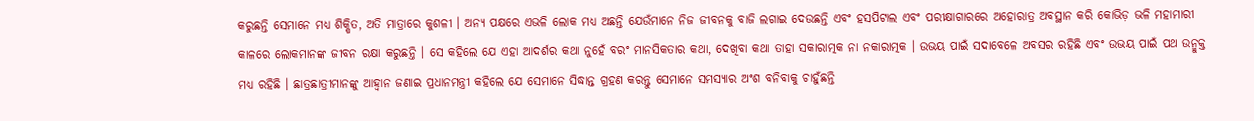କରୁଛନ୍ତି ସେମାନେ ମଧ୍ୟ ଶିକ୍ଷିତ, ଅତି ମାତ୍ରାରେ କୁଶଳୀ । ଅନ୍ୟ ପକ୍ଷରେ ଏଭଳି ଲୋକ ମଧ୍ୟ ଅଛନ୍ତି ଯେଉଁମାନେ ନିଜ ଜୀବନକୁ ବାଜି ଲଗାଇ ଦେଉଛନ୍ତି ଏବଂ ହସପିଟାଲ ଏବଂ ପରୀକ୍ଷାଗାରରେ ଅହୋରାତ୍ର ଅବସ୍ଥାନ କରି କୋଭିଡ଼ ଭଳି ମହାମାରୀ କାଳରେ ଲୋକମାନଙ୍କ ଜୀବନ ରକ୍ଷା କରୁଛନ୍ତି । ସେ କହିଲେ ଯେ ଏହା ଆଦର୍ଶର କଥା ନୁହେଁ ବରଂ ମାନସିକତାର କଥା, ଦେଖିବା କଥା ତାହା ସକାରାତ୍ମକ ନା ନକାରାତ୍ମକ । ଉଭୟ ପାଇଁ ସଦାବେଳେ ଅବସର ରହିଛି ଏବଂ ଉଭୟ ପାଇଁ ପଥ ଉନ୍ମୁକ୍ତ ମଧ୍ୟ ରହିଛି । ଛାତ୍ରଛାତ୍ରୀମାନଙ୍କୁ ଆହ୍ୱାନ ଜଣାଇ ପ୍ରଧାନମନ୍ତ୍ରୀ କହିଲେ ଯେ ସେମାନେ ସିଦ୍ଧାନ୍ତ ଗ୍ରହଣ କରନ୍ତୁ ସେମାନେ ସମସ୍ୟାର ଅଂଶ ବନିବାକୁ ଚାହୁଁଛନ୍ତି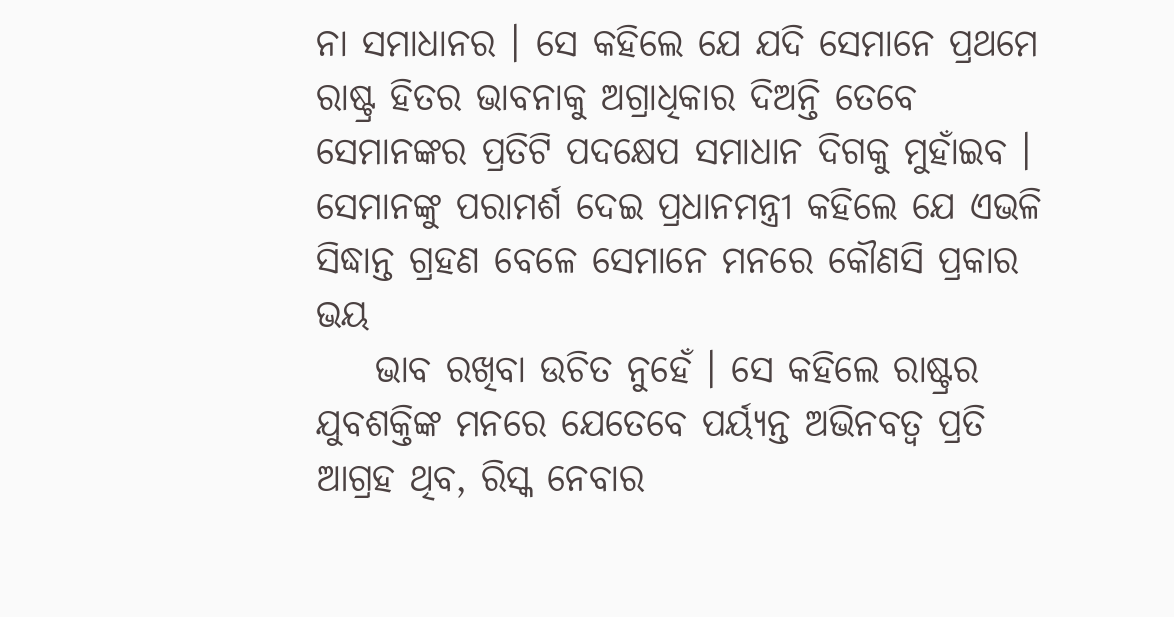ନା ସମାଧାନର । ସେ କହିଲେ ଯେ ଯଦି ସେମାନେ ପ୍ରଥମେ ରାଷ୍ଟ୍ର ହିତର ଭାବନାକୁ ଅଗ୍ରାଧିକାର ଦିଅନ୍ତି ତେବେ ସେମାନଙ୍କର ପ୍ରତିଟି ପଦକ୍ଷେପ ସମାଧାନ ଦିଗକୁ ମୁହାଁଇବ । ସେମାନଙ୍କୁ ପରାମର୍ଶ ଦେଇ ପ୍ରଧାନମନ୍ତ୍ରୀ କହିଲେ ଯେ ଏଭଳି ସିଦ୍ଧାନ୍ତ ଗ୍ରହଣ ବେଳେ ସେମାନେ ମନରେ କୌଣସି ପ୍ରକାର ଭୟ
    ଭାବ ରଖିବା ଉଚିତ ନୁହେଁ । ସେ କହିଲେ ରାଷ୍ଟ୍ରର ଯୁବଶକ୍ତିଙ୍କ ମନରେ ଯେତେବେ ପର୍ୟ୍ୟନ୍ତ ଅଭିନବତ୍ୱ ପ୍ରତି ଆଗ୍ରହ ଥିବ, ରିସ୍କ ନେବାର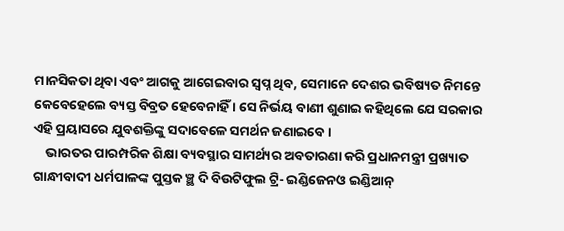ମାନସିକତା ଥିବା ଏବଂ ଆଗକୁ ଆଗେଇବାର ସ୍ୱପ୍ନ ଥିବ, ସେମାନେ ଦେଶର ଭବିଷ୍ୟତ ନିମନ୍ତେ କେବେହେଲେ ବ୍ୟସ୍ତ ବିବ୍ରତ ହେବେନାହିଁ । ସେ ନିର୍ଭୟ ବାଣୀ ଶୁଣାଇ କହିଥିଲେ ଯେ ସରକାର ଏହି ପ୍ରୟାସରେ ଯୁବଶକ୍ତିଙ୍କୁ ସଦାବେଳେ ସମର୍ଥନ ଜଣାଇବେ ।
    ଭାରତର ପାରମ୍ପରିକ ଶିକ୍ଷା ବ୍ୟବସ୍ଥାର ସାମର୍ଥ୍ୟର ଅବତାରଣା କରି ପ୍ରଧାନମନ୍ତ୍ରୀ ପ୍ରଖ୍ୟାତ ଗାନ୍ଧୀବାଦୀ ଧର୍ମପାଳଙ୍କ ପୁସ୍ତକ ଞ୍ଛ ଦି ବିଉଟିଫୁଲ ଟ୍ରି- ଇଣ୍ଡିଜେନଓ ଇଣ୍ଡିଆନ୍‍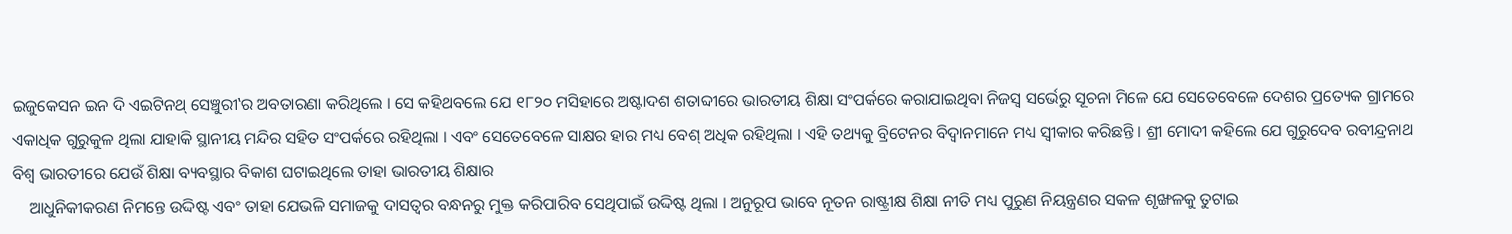ଇଜୁକେସନ ଇନ ଦି ଏଇଟିନଥ୍‍ ସେଞ୍ଚୁରୀ‛ର ଅବତାରଣା କରିଥିଲେ । ସେ କହିଥବଲେ ଯେ ୧୮୨୦ ମସିହାରେ ଅଷ୍ଟାଦଶ ଶତାବ୍ଦୀରେ ଭାରତୀୟ ଶିକ୍ଷା ସଂପର୍କରେ କରାଯାଇଥିବା ନିଜସ୍ୱ ସର୍ଭେରୁ ସୂଚନା ମିଳେ ଯେ ସେତେବେଳେ ଦେଶର ପ୍ରତ୍ୟେକ ଗ୍ରାମରେ ଏକାଧିକ ଗୁରୁକୁଳ ଥିଲା ଯାହାକି ସ୍ଥାନୀୟ ମନ୍ଦିର ସହିତ ସଂପର୍କରେ ରହିଥିଲା । ଏବଂ ସେତେବେଳେ ସାକ୍ଷର ହାର ମଧ୍ୟ ବେଶ୍‍ ଅଧିକ ରହିଥିଲା । ଏହି ତଥ୍ୟକୁ ବ୍ରିଟେନର ବିଦ୍ୱାନମାନେ ମଧ୍ୟ ସ୍ୱୀକାର କରିଛନ୍ତି । ଶ୍ରୀ ମୋଦୀ କହିଲେ ଯେ ଗୁରୁଦେବ ରବୀନ୍ଦ୍ରନାଥ ବିଶ୍ୱ ଭାରତୀରେ ଯେଉଁ ଶିକ୍ଷା ବ୍ୟବସ୍ଥାର ବିକାଶ ଘଟାଇଥିଲେ ତାହା ଭାରତୀୟ ଶିକ୍ଷାର
    ଆଧୁନିକୀକରଣ ନିମନ୍ତେ ଉଦ୍ଦିଷ୍ଟ ଏବଂ ତାହା ଯେଭଳି ସମାଜକୁ ଦାସତ୍ୱର ବନ୍ଧନରୁ ମୁକ୍ତ କରିପାରିବ ସେଥିପାଇଁ ଉଦ୍ଦିଷ୍ଟ ଥିଲା । ଅନୁରୂପ ଭାବେ ନୂତନ ରାଷ୍ଟ୍ରୀକ୍ଷ ଶିକ୍ଷା ନୀତି ମଧ୍ୟ ପୁରୁଣ ନିୟନ୍ତ୍ରଣର ସକଳ ଶୃଙ୍ଖଳକୁ ତୁଟାଇ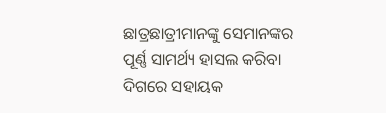ଛାତ୍ରଛାତ୍ରୀମାନଙ୍କୁ ସେମାନଙ୍କର ପୂର୍ଣ୍ଣ ସାମର୍ଥ୍ୟ ହାସଲ କରିବା ଦିଗରେ ସହାୟକ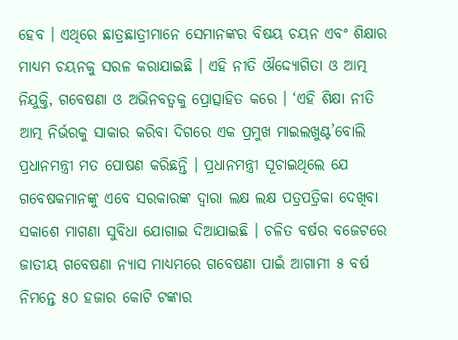ହେବ । ଏଥିରେ ଛାତ୍ରଛାତ୍ରୀମାନେ ସେମାନଙ୍କର ବିଷୟ ଚୟନ ଏବଂ ଶିକ୍ଷାର ମାଧ୍ୟମ ଚୟନକୁ ସରଳ କରାଯାଇଛି । ଏହି ନୀତି ଔଦ୍ଦ୍ୟୋଗିତା ଓ ଆତ୍ମ ନିଯୁକ୍ତି, ଗବେଷଣା ଓ ଅଭିନବତ୍ୱକୁ ପ୍ରୋତ୍ସାହିତ କରେ । ‘ଏହି ଶିକ୍ଷା ନୀତି ଆତ୍ମ ନିର୍ଭରକୁ ସାକାର କରିବା ଦିଗରେ ଏକ ପ୍ରମୁଖ ମାଇଲଖୁଣ୍ଟ’ବୋଲି ପ୍ରଧାନମନ୍ତ୍ରୀ ମତ ପୋଷଣ କରିଛନ୍ତି । ପ୍ରଧାନମନ୍ତ୍ରୀ ସୂଚାଇଥିଲେ ଯେ ଗବେଷକମାନଙ୍କୁ ଏବେ ସରକାରଙ୍କ ଦ୍ୱାରା ଲକ୍ଷ ଲକ୍ଷ ପତ୍ରପତ୍ରିକା ଦେଖିବା ସକାଶେ ମାଗଣା ସୁବିଧା ଯୋଗାଇ ଦିଆଯାଇଛି । ଚଳିତ ବର୍ଷର ବଜେଟରେ ଜାତୀୟ ଗବେଷଣା ନ୍ୟାସ ମାଧ୍ୟମରେ ଗବେଷଣା ପାଇଁ ଆଗାମୀ ୫ ବର୍ଷ ନିମନ୍ତେ ୫୦ ହଜାର କୋଟି ଟଙ୍କାର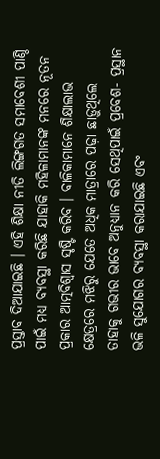ପ୍ରସ୍ତାବ ଦିଆଯାଇଛି । ଏହି ଶିକ୍ଷା ନୀତି ଲିଙ୍ଗଗତ ସମାବେଶୀ ପାଣ୍ଠି ପାଇଁ ମଧ୍ୟ ବ୍ୟବସ୍ଥା କରିଛି ଯାହାକି ମହିଳାମାନଙ୍କ ମନରେ ନୂତନ ପ୍ରକାର ଆତ୍ମବିଶ୍ୱାସ ସୃଷ୍ଟି କରିବ । ବାଳିକାମାନେ ଶିକ୍ଷାଲାଭ କ୍ଷେତ୍ରରେ ମଝିରୁ ଯେତେ ଅଧିକ ମାତ୍ରାରେ ପଢ଼ା ଛାଡ଼ୁଥିଲେ ତାହାକୁ ଗଭୀର ଭାବେ ଅନୁଧ୍ୟାନ କରି ସେଥିପାଇଁ ପ୍ରବେଶ- ପ୍ରସ୍ଥାନ ଭଳି ସୁଯୋଗର ବ୍ୟବସ୍ଥା କରାଯାଇଛି ଏବଂ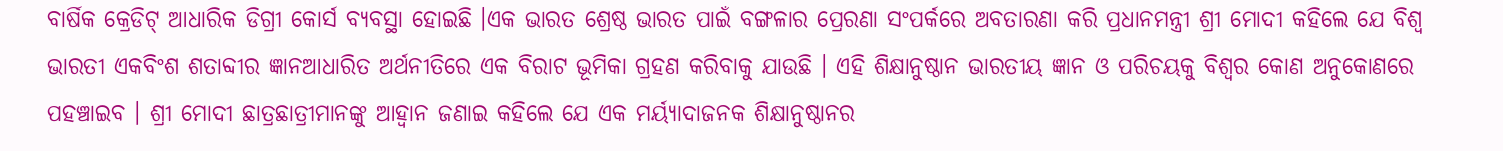ବାର୍ଷିକ କ୍ରେଡିଟ୍‍ ଆଧାରିକ ଡିଗ୍ରୀ କୋର୍ସ ବ୍ୟବସ୍ଥା ହୋଇଛି ।ଏକ ଭାରତ ଶ୍ରେଷ୍ଠ ଭାରତ ପାଇଁ ବଙ୍ଗଳାର ପ୍ରେରଣା ସଂପର୍କରେ ଅବତାରଣା କରି ପ୍ରଧାନମନ୍ତ୍ରୀ ଶ୍ରୀ ମୋଦୀ କହିଲେ ଯେ ବିଶ୍ୱ ଭାରତୀ ଏକବିଂଶ ଶତାବ୍ଦୀର ଜ୍ଞାନଆଧାରିତ ଅର୍ଥନୀତିରେ ଏକ ବିରାଟ ଭୂମିକା ଗ୍ରହଣ କରିବାକୁ ଯାଉଛି । ଏହି ଶିକ୍ଷାନୁଷ୍ଠାନ ଭାରତୀୟ ଜ୍ଞାନ ଓ ପରିଚୟକୁ ବିଶ୍ୱର କୋଣ ଅନୁକୋଣରେ ପହଞ୍ଚାଇବ । ଶ୍ରୀ ମୋଦୀ ଛାତ୍ରଛାତ୍ରୀମାନଙ୍କୁ ଆହ୍ୱାନ ଜଣାଇ କହିଲେ ଯେ ଏକ ମର୍ୟ୍ୟାଦାଜନକ ଶିକ୍ଷାନୁଷ୍ଠାନର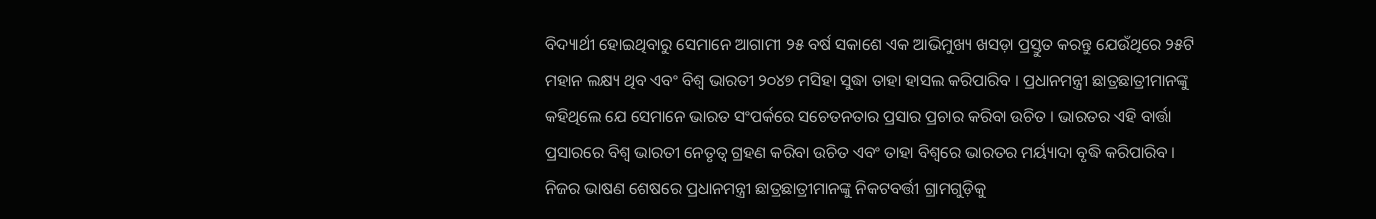ବିଦ୍ୟାର୍ଥୀ ହୋଇଥିବାରୁ ସେମାନେ ଆଗାମୀ ୨୫ ବର୍ଷ ସକାଶେ ଏକ ଆଭିମୁଖ୍ୟ ଖସଡ଼ା ପ୍ରସ୍ତୁତ କରନ୍ତୁ ଯେଉଁଥିରେ ୨୫ଟି ମହାନ ଲକ୍ଷ୍ୟ ଥିବ ଏବଂ ବିଶ୍ୱ ଭାରତୀ ୨୦୪୭ ମସିହା ସୁଦ୍ଧା ତାହା ହାସଲ କରିପାରିବ । ପ୍ରଧାନମନ୍ତ୍ରୀ ଛାତ୍ରଛାତ୍ରୀମାନଙ୍କୁ କହିଥିଲେ ଯେ ସେମାନେ ଭାରତ ସଂପର୍କରେ ସଚେତନତାର ପ୍ରସାର ପ୍ରଚାର କରିବା ଉଚିତ । ଭାରତର ଏହି ବାର୍ତ୍ତା ପ୍ରସାରରେ ବିଶ୍ୱ ଭାରତୀ ନେତୃତ୍ୱ ଗ୍ରହଣ କରିବା ଉଚିତ ଏବଂ ତାହା ବିଶ୍ୱରେ ଭାରତର ମର୍ୟ୍ୟାଦା ବୃଦ୍ଧି କରିପାରିବ । ନିଜର ଭାଷଣ ଶେଷରେ ପ୍ରଧାନମନ୍ତ୍ରୀ ଛାତ୍ରଛାତ୍ରୀମାନଙ୍କୁ ନିକଟବର୍ତ୍ତୀ ଗ୍ରାମଗୁଡ଼ିକୁ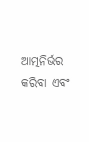ଆତ୍ମନିର୍ଭର କରିବା ଏବଂ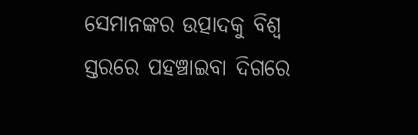ସେମାନଙ୍କର ଉତ୍ପାଦକୁ ବିଶ୍ୱ ସ୍ତରରେ ପହଞ୍ଚାଇବା ଦିଗରେ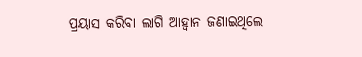ପ୍ରୟାସ କରିବା ଲାଗି ଆହ୍ୱାନ ଜଣାଇଥିଲେ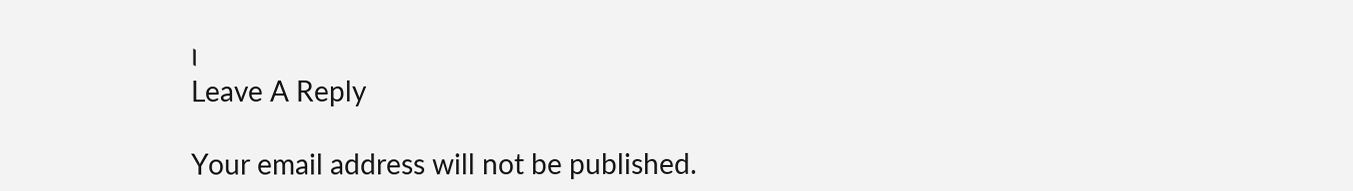।
Leave A Reply

Your email address will not be published.